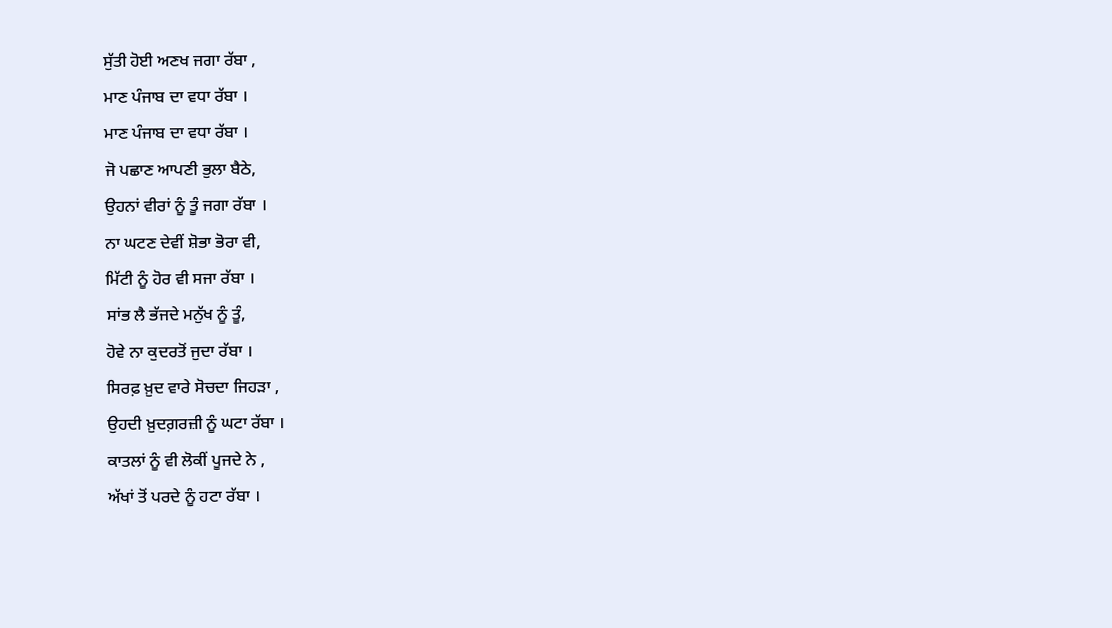ਸੁੱਤੀ ਹੋਈ ਅਣਖ ਜਗਾ ਰੱਬਾ ,
ਮਾਣ ਪੰਜਾਬ ਦਾ ਵਧਾ ਰੱਬਾ ।
ਮਾਣ ਪੰਜਾਬ ਦਾ ਵਧਾ ਰੱਬਾ ।
ਜੋ ਪਛਾਣ ਆਪਣੀ ਭੁਲਾ ਬੈਠੇ,
ਉਹਨਾਂ ਵੀਰਾਂ ਨੂੰ ਤੂੰ ਜਗਾ ਰੱਬਾ ।
ਨਾ ਘਟਣ ਦੇਵੀਂ ਸ਼ੋਭਾ ਭੋਰਾ ਵੀ,
ਮਿੱਟੀ ਨੂੰ ਹੋਰ ਵੀ ਸਜਾ ਰੱਬਾ ।
ਸਾਂਭ ਲੈ ਭੱਜਦੇ ਮਨੁੱਖ ਨੂੰ ਤੂੰ,
ਹੋਵੇ ਨਾ ਕੁਦਰਤੋਂ ਜੁਦਾ ਰੱਬਾ ।
ਸਿਰਫ਼ ਖ਼ੁਦ ਵਾਰੇ ਸੋਚਦਾ ਜਿਹੜਾ ,
ਉਹਦੀ ਖ਼ੁਦਗ਼ਰਜ਼ੀ ਨੂੰ ਘਟਾ ਰੱਬਾ ।
ਕਾਤਲਾਂ ਨੂੰ ਵੀ ਲੋਕੀਂ ਪੂਜਦੇ ਨੇ ,
ਅੱਖਾਂ ਤੋਂ ਪਰਦੇ ਨੂੰ ਹਟਾ ਰੱਬਾ ।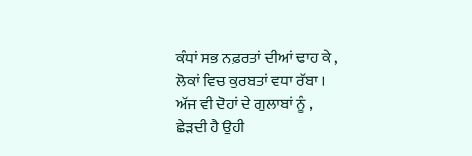ਕੰਧਾਂ ਸਭ ਨਫ਼ਰਤਾਂ ਦੀਆਂ ਢਾਹ ਕੇ ,
ਲੋਕਾਂ ਵਿਚ ਕੁਰਬਤਾਂ ਵਧਾ ਰੱਬਾ ।
ਅੱਜ ਵੀ ਦੋਹਾਂ ਦੇ ਗੁਲਾਬਾਂ ਨੂੰ ,
ਛੇੜਦੀ ਹੈ ਉਹੀ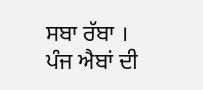ਸਬਾ ਰੱਬਾ ।
ਪੰਜ ਐਬਾਂ ਦੀ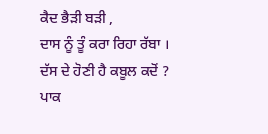ਕੈਦ ਭੈੜੀ ਬੜੀ ,
ਦਾਸ ਨੂੰ ਤੂੰ ਕਰਾ ਰਿਹਾ ਰੱਬਾ ।
ਦੱਸ ਦੇ ਹੋਣੀ ਹੈ ਕਬੂਲ ਕਦੋਂ ?
ਪਾਕ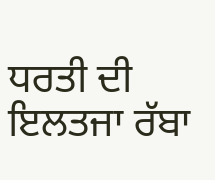ਧਰਤੀ ਦੀ ਇਲਤਜਾ ਰੱਬਾ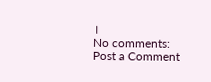।
No comments:
Post a Comment